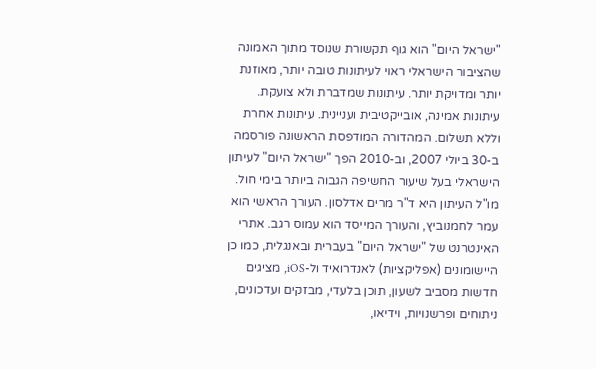"ישראל היום" הוא גוף תקשורת שנוסד מתוך האמונה שהציבור הישראלי ראוי לעיתונות טובה יותר, מאוזנת יותר ומדויקת יותר. עיתונות שמדברת ולא צועקת. עיתונות אמינה, אובייקטיבית ועניינית. עיתונות אחרת וללא תשלום. המהדורה המודפסת הראשונה פורסמה ב-30 ביולי 2007, וב-2010 הפך "ישראל היום" לעיתון הישראלי בעל שיעור החשיפה הגבוה ביותר בימי חול. מו"ל העיתון היא ד"ר מרים אדלסון. העורך הראשי הוא עמר לחמנוביץ, והעורך המייסד הוא עמוס רגב. אתרי האינטרנט של "ישראל היום" בעברית ובאנגלית, כמו כן היישומונים (אפליקציות) לאנדרואיד ול-iOS, מציגים חדשות מסביב לשעון, תוכן בלעדי, מבזקים ועדכונים, ניתוחים ופרשנויות, וידיאו,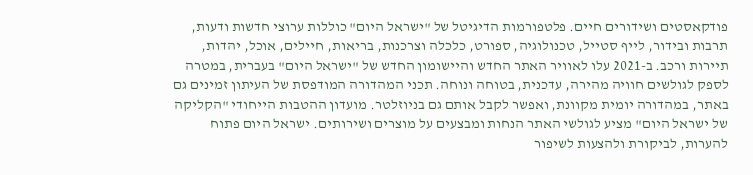פודקאסטים ושידורים חיים. פלטפורמות הדיגיטל של "ישראל היום" כוללות ערוצי חדשות ודעות, תרבות ובידור, לייף סטייל, טכנולוגיה, ספורט, כלכלה וצרכנות, בריאות, חיילים, אוכל, יהדות, תיירות ורכב. ב-2021 עלו לאוויר האתר החדש והיישומון החדש של "ישראל היום" בעברית, במטרה לספק לגולשים חוויה מהירה, עדכנית, בטוחה ונוחה. תכני המהדורה המודפסת של העיתון זמינים גם באתר, במהדורה יומית מקוונת, ואפשר לקבל אותם גם בניוזלטר. מועדון ההטבות הייחודי "הקליקה של ישראל היום" מציע לגולשי האתר הנחות ומבצעים על מוצרים ושירותים. ישראל היום פתוח להערות, לביקורת ולהצעות לשיפור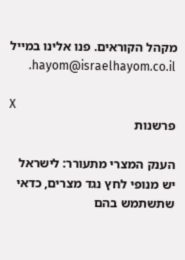מקהל הקוראים. פנו אלינו במייל hayom@israelhayom.co.il.

X
פרשנות

הענק המצרי מתעורר: לישראל יש מנופי לחץ נגד מצרים, כדאי שתשתמש בהם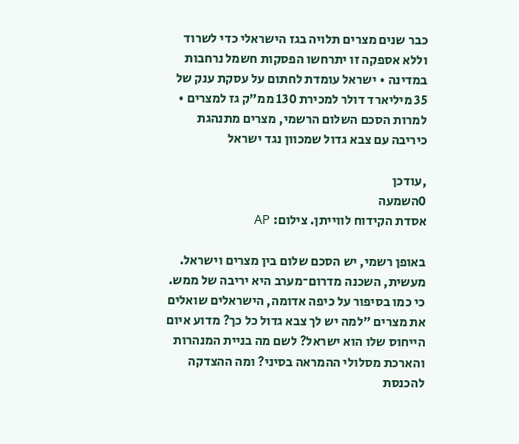כבר שנים מצרים תלויה בגז הישראלי כדי לשרוד וללא אספקה זו יתרחשו הפסקות חשמל נרחבות במדינה • ישראל עומדת לחתום על עסקת ענק של 35 מיליארד דולר למכירת 130 ממ"ק גז למצרים • למרות הסכם השלום הרשמי, מצרים מתנהגת כיריבה עם צבא גדול שמכוון נגד ישראל

,עודכן
0השמעה
אסדת הקידוח לווייתן. צילום: AP

באופן רשמי, יש הסכם שלום בין מצרים וישראל. מעשית, השכנה מדרום־מערב היא יריבה של ממש. כי כמו בסיפור על כיפה אדומה, הישראלים שואלים את מצרים "למה יש לך צבא גדול כל כך? מדוע איום הייחוס שלו הוא ישראל? לשם מה בניית המנהרות והארכת מסלולי ההמראה בסיני? ומה ההצדקה להכנסת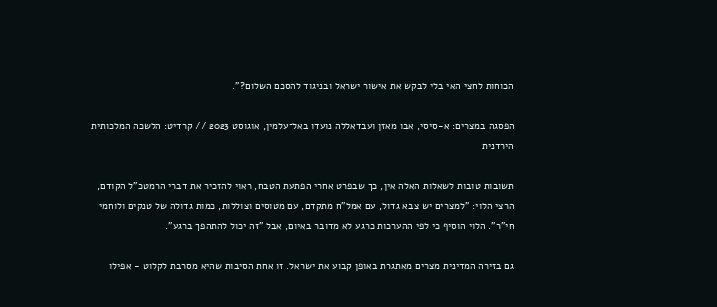הכוחות לחצי האי בלי לבקש את אישור ישראל ובניגוד להסכם השלום?".

הפסגה במצרים: א-סיסי, אבו מאזן ועבדאללה נועדו באל־עלמין, אוגוסט 2023 // קרדיט: הלשכה המלכותית הירדנית

תשובות טובות לשאלות האלה אין, כך שבפרט אחרי הפתעת הטבח, ראוי להזכיר את דברי הרמטכ"ל הקודם, הרצי הלוי: "למצרים יש צבא גדול, עם אמל"ח מתקדם, עם מטוסים וצוללות, כמות גדולה של טנקים ולוחמי חי"ר". הלוי הוסיף כי לפי ההערכות כרגע לא מדובר באיום, אבל "זה יכול להתהפך ברגע".

גם בזירה המדינית מצרים מאתגרת באופן קבוע את ישראל. זו אחת הסיבות שהיא מסרבת לקלוט - אפילו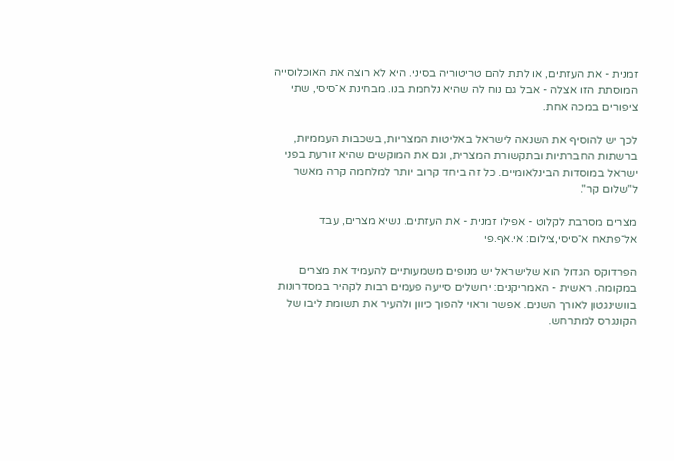זמנית - את העזתים, או לתת להם טריטוריה בסיני. היא לא רוצה את האוכלוסייה המוסתת הזו אצלה - אבל גם נוח לה שהיא נלחמת בנו. מבחינת א־סיסי, שתי ציפורים במכה אחת.

לכך יש להוסיף את השנאה לישראל באליטות המצריות, בשכבות העממיות, ברשתות החברתיות ובתקשורת המצרית, וגם את המוקשים שהיא זורעת בפני ישראל במוסדות הבינלאומיים. כל זה ביחד קרוב יותר למלחמה קרה מאשר ל"שלום קר".

מצרים מסרבת לקלוט - אפילו זמנית - את העזתים. נשיא מצרים, עבד אל־פתאח א־סיסי,צילום: אי.אף.פי

הפרדוקס הגדול הוא שלישראל יש מנופים משמעותיים להעמיד את מצרים במקומה. ראשית - האמריקנים: ירושלים סייעה פעמים רבות לקהיר במסדרונות בוושינגטון לאורך השנים. אפשר וראוי להפוך כיוון ולהעיר את תשומת ליבו של הקונגרס למתרחש.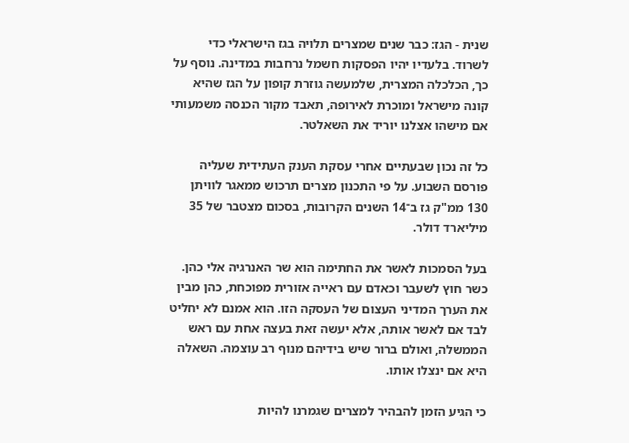שנית - הגז: כבר שנים שמצרים תלויה בגז הישראלי כדי לשרוד. בלעדיו יהיו הפסקות חשמל נרחבות במדינה. נוסף על כך, הכלכלה המצרית, שלמעשה גוזרת קופון על הגז שהיא קונה מישראל ומוכרת לאירופה, תאבד מקור הכנסה משמעותי אם מישהו אצלנו יוריד את השאלטר.

כל זה נכון שבעתיים אחרי עסקת הענק העתידית שעליה פורסם השבוע. על פי התכנון מצרים תרכוש ממאגר לוויתן 130 ממ"ק גז ב־14 השנים הקרובות, בסכום מצטבר של 35 מיליארד דולר.

בעל הסמכות לאשר את החתימה הוא שר האנרגיה אלי כהן. כשר חוץ לשעבר וכאדם עם ראייה אזורית מפוכחת, כהן מבין את הערך המדיני העצום של העסקה הזו. הוא אמנם לא יחליט לבד אם לאשר אותה, אלא יעשה זאת בעצה אחת עם ראש הממשלה, ואולם ברור שיש בידיהם מנוף רב עוצמה. השאלה היא אם ינצלו אותו.

כי הגיע הזמן להבהיר למצרים שגמרנו להיות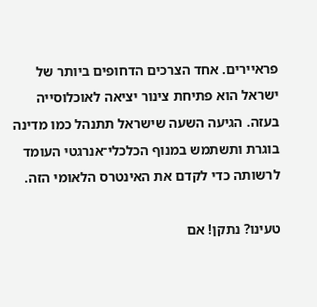פראיירים. אחד הצרכים הדחופים ביותר של ישראל הוא פתיחת צינור יציאה לאוכלוסייה בעזה. הגיעה השעה שישראל תתנהל כמו מדינה בוגרת ותשתמש במנוף הכלכלי־אנרגטי העומד לרשותה כדי לקדם את האינטרס הלאומי הזה.

טעינו? נתקן! אם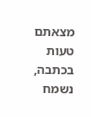מצאתם טעות בכתבה, נשמח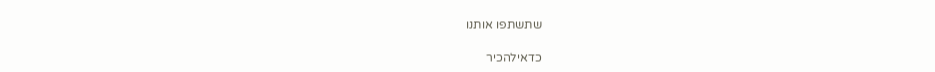שתשתפו אותנו

כדאילהכיר